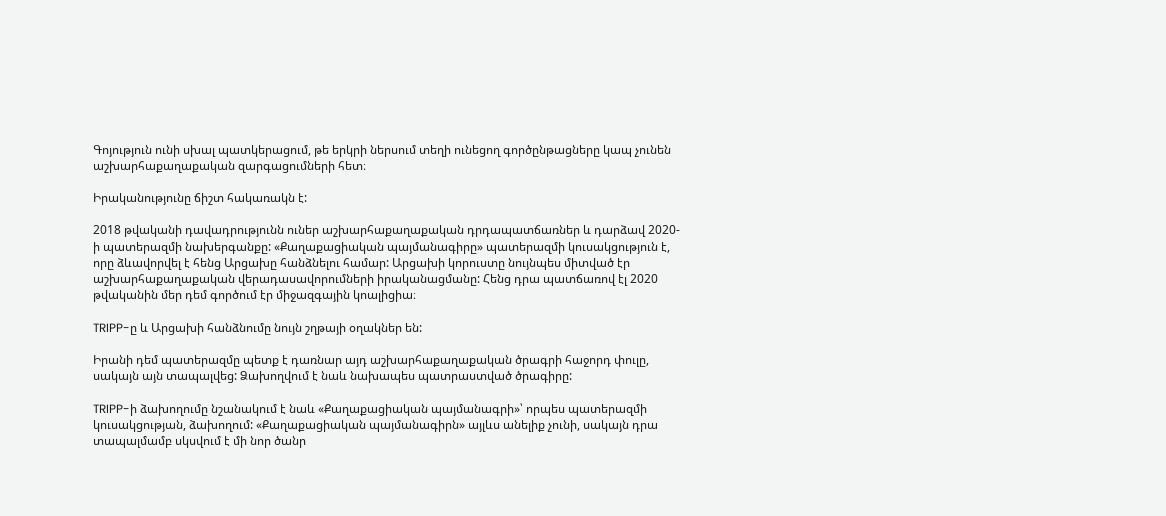Գոյություն ունի սխալ պատկերացում, թե երկրի ներսում տեղի ունեցող գործընթացները կապ չունեն աշխարհաքաղաքական զարգացումների հետ։

Իրականությունը ճիշտ հակառակն է:

2018 թվականի դավադրությունն ուներ աշխարհաքաղաքական դրդապատճառներ և դարձավ 2020-ի պատերազմի նախերգանքը: «Քաղաքացիական պայմանագիրը» պատերազմի կուսակցություն է, որը ձևավորվել է հենց Արցախը հանձնելու համար: Արցախի կորուստը նույնպես միտված էր աշխարհաքաղաքական վերադասավորումների իրականացմանը: Հենց դրա պատճառով էլ 2020 թվականին մեր դեմ գործում էր միջազգային կոալիցիա։

TRIPP-ը և Արցախի հանձնումը նույն շղթայի օղակներ են:

Իրանի դեմ պատերազմը պետք է դառնար այդ աշխարհաքաղաքական ծրագրի հաջորդ փուլը, սակայն այն տապալվեց: Ձախողվում է նաև նախապես պատրաստված ծրագիրը:

TRIPP-ի ձախողումը նշանակում է նաև «Քաղաքացիական պայմանագրի»՝ որպես պատերազմի կուսակցության, ձախողում: «Քաղաքացիական պայմանագիրն» այլևս անելիք չունի, սակայն դրա տապալմամբ սկսվում է մի նոր ծանր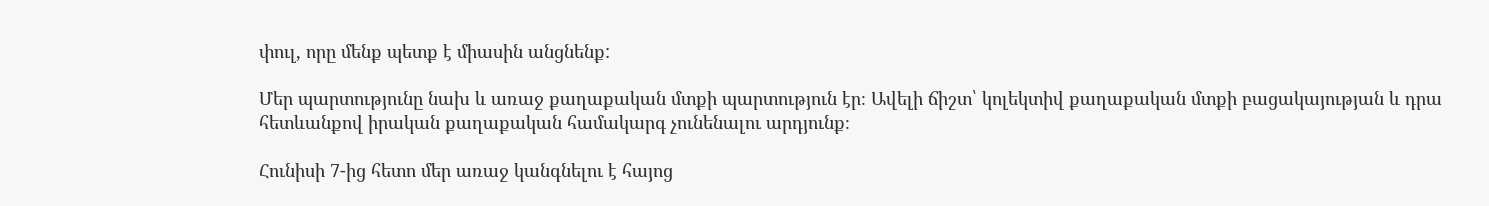փուլ, որը մենք պետք է միասին անցնենք:

Մեր պարտությունը նախ և առաջ քաղաքական մտքի պարտություն էր։ Ավելի ճիշտ՝ կոլեկտիվ քաղաքական մտքի բացակայության և դրա հետևանքով իրական քաղաքական համակարգ չունենալու արդյունք։

Հունիսի 7-ից հետո մեր առաջ կանգնելու է հայոց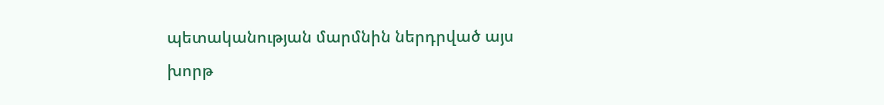պետականության մարմնին ներդրված այս խորթ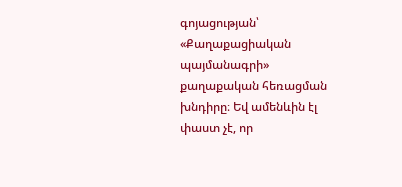գոյացության՝ «Քաղաքացիական պայմանագրի» քաղաքական հեռացման խնդիրը։ Եվ ամենևին էլ փաստ չէ, որ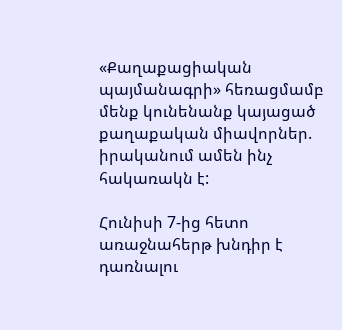«Քաղաքացիական պայմանագրի» հեռացմամբ մենք կունենանք կայացած քաղաքական միավորներ. իրականում ամեն ինչ հակառակն է:

Հունիսի 7-ից հետո առաջնահերթ խնդիր է դառնալու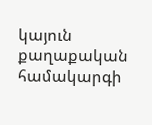կայուն քաղաքական համակարգի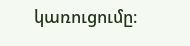կառուցումը։